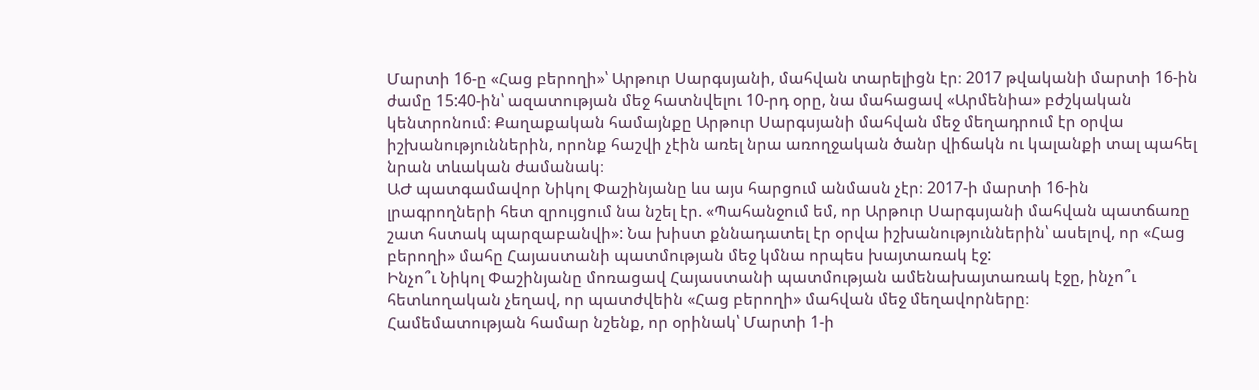Մարտի 16-ը «Հաց բերողի»՝ Արթուր Սարգսյանի, մահվան տարելիցն էր։ 2017 թվականի մարտի 16-ին ժամը 15:40-ին՝ ազատության մեջ հատնվելու 10-րդ օրը, նա մահացավ «Արմենիա» բժշկական կենտրոնում։ Քաղաքական համայնքը Արթուր Սարգսյանի մահվան մեջ մեղադրում էր օրվա իշխանություններին, որոնք հաշվի չէին առել նրա առողջական ծանր վիճակն ու կալանքի տալ պահել նրան տևական ժամանակ։
ԱԺ պատգամավոր Նիկոլ Փաշինյանը ևս այս հարցում անմասն չէր։ 2017-ի մարտի 16-ին լրագրողների հետ զրույցում նա նշել էր. «Պահանջում եմ, որ Արթուր Սարգսյանի մահվան պատճառը շատ հստակ պարզաբանվի»: Նա խիստ քննադատել էր օրվա իշխանություններին՝ ասելով, որ «Հաց բերողի» մահը Հայաստանի պատմության մեջ կմնա որպես խայտառակ էջ:
Ինչո՞ւ Նիկոլ Փաշինյանը մոռացավ Հայաստանի պատմության ամենախայտառակ էջը, ինչո՞ւ հետևողական չեղավ, որ պատժվեին «Հաց բերողի» մահվան մեջ մեղավորները։
Համեմատության համար նշենք, որ օրինակ՝ Մարտի 1-ի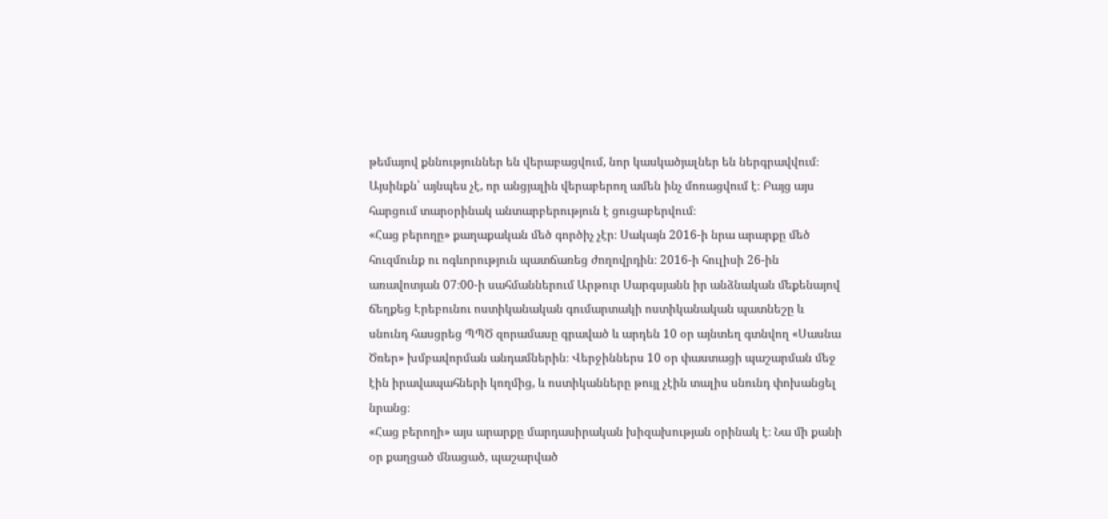թեմայով քննություններ են վերաբացվում, նոր կասկածյալներ են ներգրավվում։ Այսինքն՝ այնպես չէ, որ անցյալին վերաբերող ամեն ինչ մոռացվում է։ Բայց այս հարցում տարօրինակ անտարբերություն է ցուցաբերվում։
«Հաց բերողը» քաղաքական մեծ գործիչ չէր։ Սակայն 2016-ի նրա արարքը մեծ հուզմունք ու ոգևորություն պատճառեց ժողովրդին։ 2016-ի հուլիսի 26-ին առավոտյան 07։00-ի սահմաններում Արթուր Սարգսյանն իր անձնական մեքենայով ճեղքեց Էրեբունու ոստիկանական գումարտակի ոստիկանական պատնեշը և սնունդ հասցրեց ՊՊԾ զորամասը գրաված և արդեն 10 օր այնտեղ գտնվող «Սասնա Ծռեր» խմբավորման անդամներին։ Վերջիններս 10 օր փաստացի պաշարման մեջ էին իրավապահների կողմից, և ոստիկանները թույլ չէին տալիս սնունդ փոխանցել նրանց։
«Հաց բերողի» այս արարքը մարդասիրական խիզախության օրինակ է։ Նա մի քանի օր քաղցած մնացած, պաշարված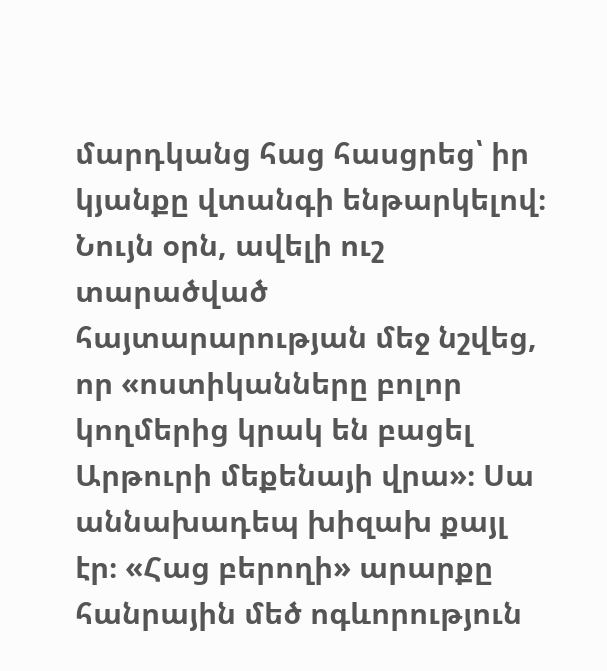մարդկանց հաց հասցրեց՝ իր կյանքը վտանգի ենթարկելով։ Նույն օրն, ավելի ուշ տարածված հայտարարության մեջ նշվեց, որ «ոստիկանները բոլոր կողմերից կրակ են բացել Արթուրի մեքենայի վրա»։ Սա աննախադեպ խիզախ քայլ էր։ «Հաց բերողի» արարքը հանրային մեծ ոգևորություն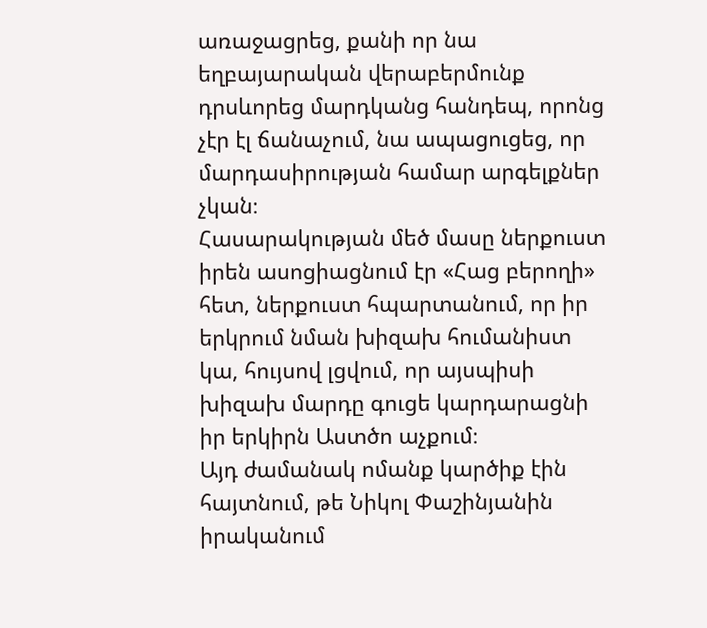առաջացրեց, քանի որ նա եղբայարական վերաբերմունք դրսևորեց մարդկանց հանդեպ, որոնց չէր էլ ճանաչում, նա ապացուցեց, որ մարդասիրության համար արգելքներ չկան։
Հասարակության մեծ մասը ներքուստ իրեն ասոցիացնում էր «Հաց բերողի» հետ, ներքուստ հպարտանում, որ իր երկրում նման խիզախ հումանիստ կա, հույսով լցվում, որ այսպիսի խիզախ մարդը գուցե կարդարացնի իր երկիրն Աստծո աչքում։
Այդ ժամանակ ոմանք կարծիք էին հայտնում, թե Նիկոլ Փաշինյանին իրականում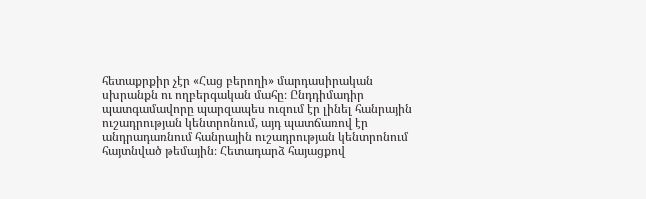հետաքրքիր չէր «Հաց բերողի» մարդասիրական սխրանքն ու ողբերգական մահը։ Ընդդիմադիր պատգամավորը պարզապես ուզում էր լինել հանրային ուշադրության կենտրոնում, այդ պատճառով էր անդրադառնում հանրային ուշադրության կենտրոնում հայտնված թեմային։ Հետադարձ հայացքով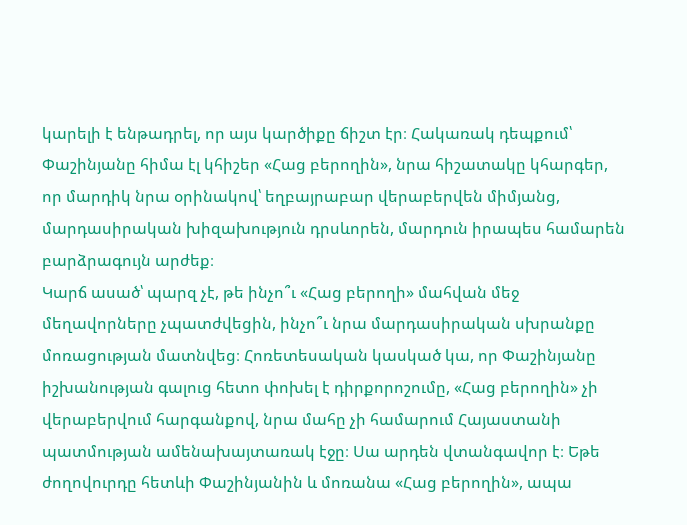կարելի է ենթադրել, որ այս կարծիքը ճիշտ էր։ Հակառակ դեպքում՝ Փաշինյանը հիմա էլ կհիշեր «Հաց բերողին», նրա հիշատակը կհարգեր, որ մարդիկ նրա օրինակով՝ եղբայրաբար վերաբերվեն միմյանց, մարդասիրական խիզախություն դրսևորեն, մարդուն իրապես համարեն բարձրագույն արժեք։
Կարճ ասած՝ պարզ չէ, թե ինչո՞ւ «Հաց բերողի» մահվան մեջ մեղավորները չպատժվեցին, ինչո՞ւ նրա մարդասիրական սխրանքը մոռացության մատնվեց։ Հոռետեսական կասկած կա, որ Փաշինյանը իշխանության գալուց հետո փոխել է դիրքորոշումը, «Հաց բերողին» չի վերաբերվում հարգանքով, նրա մահը չի համարում Հայաստանի պատմության ամենախայտառակ էջը։ Սա արդեն վտանգավոր է։ Եթե ժողովուրդը հետևի Փաշինյանին և մոռանա «Հաց բերողին», ապա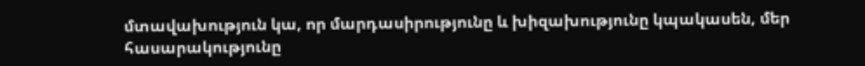մտավախություն կա, որ մարդասիրությունը և խիզախությունը կպակասեն, մեր հասարակությունը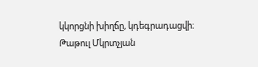կկորցնի խիղճը, կդեգրադացվի։
Թաթուլ Մկրտչյան